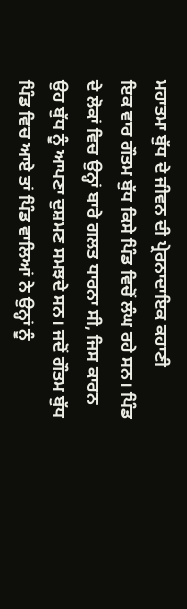ਮਹਾਤਮਾ ਬੁੱਧ ਦੇ ਜੀਵਨ ਦੀ ਪ੍ਰੇਰਨਾਦਾਇਕ ਕਹਾਣੀ
ਇਕ ਵਾਰ ਗੌਤਮ ਬੁੱਧ ਕਿਸੇ ਪਿੰਡ ਵਿਚੋਂ ਲੰਘ ਰਹੇ ਸਨ। ਪਿੰਡ ਦੇ ਲੋਕਾਂ ਵਿਚ ਉਨ੍ਹਾਂ ਬਾਰੇ ਗਲਤ ਧਾਰਨਾ ਸੀ, ਜਿਸ ਕਾਰਨ ਉਹ ਬੁੱਧ ਨੂੰ ਆਪਣਾ ਦੁਸ਼ਮਣ ਸਮਝਦੇ ਸਨ। ਜਦੋਂ ਗੌਤਮ ਬੁੱਧ ਪਿੰਡ ਵਿਚ ਆਏ ਤਾਂ ਪਿੰਡ ਵਾਲਿਆਂ ਨੇ ਉਨ੍ਹਾਂ ਨੂੰ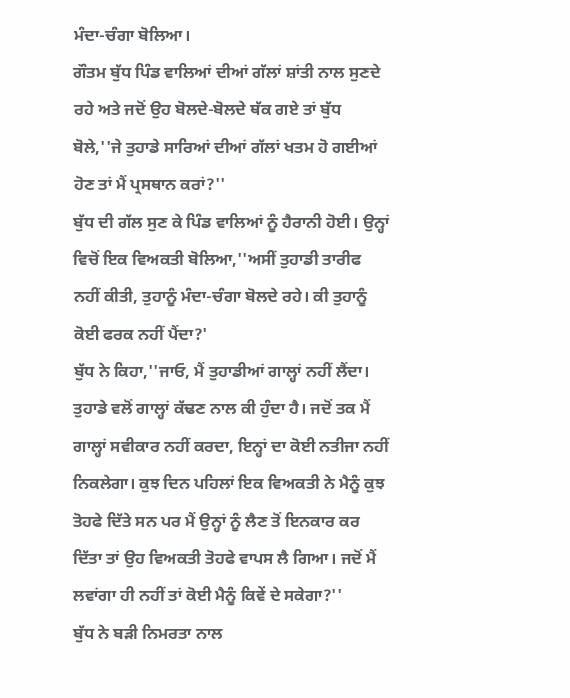ਮੰਦਾ-ਚੰਗਾ ਬੋਲਿਆ।
ਗੌਤਮ ਬੁੱਧ ਪਿੰਡ ਵਾਲਿਆਂ ਦੀਆਂ ਗੱਲਾਂ ਸ਼ਾਂਤੀ ਨਾਲ ਸੁਣਦੇ ਰਹੇ ਅਤੇ ਜਦੋਂ ਉਹ ਬੋਲਦੇ-ਬੋਲਦੇ ਥੱਕ ਗਏ ਤਾਂ ਬੁੱਧ ਬੋਲੇ,''ਜੇ ਤੁਹਾਡੇ ਸਾਰਿਆਂ ਦੀਆਂ ਗੱਲਾਂ ਖਤਮ ਹੋ ਗਈਆਂ ਹੋਣ ਤਾਂ ਮੈਂ ਪ੍ਰਸਥਾਨ ਕਰਾਂ?''
ਬੁੱਧ ਦੀ ਗੱਲ ਸੁਣ ਕੇ ਪਿੰਡ ਵਾਲਿਆਂ ਨੂੰ ਹੈਰਾਨੀ ਹੋਈ। ਉਨ੍ਹਾਂ ਵਿਚੋਂ ਇਕ ਵਿਅਕਤੀ ਬੋਲਿਆ,''ਅਸੀਂ ਤੁਹਾਡੀ ਤਾਰੀਫ ਨਹੀਂ ਕੀਤੀ, ਤੁਹਾਨੂੰ ਮੰਦਾ-ਚੰਗਾ ਬੋਲਦੇ ਰਹੇ। ਕੀ ਤੁਹਾਨੂੰ ਕੋਈ ਫਰਕ ਨਹੀਂ ਪੈਂਦਾ?'
ਬੁੱਧ ਨੇ ਕਿਹਾ,''ਜਾਓ, ਮੈਂ ਤੁਹਾਡੀਆਂ ਗਾਲ੍ਹਾਂ ਨਹੀਂ ਲੈਂਦਾ। ਤੁਹਾਡੇ ਵਲੋਂ ਗਾਲ੍ਹਾਂ ਕੱਢਣ ਨਾਲ ਕੀ ਹੁੰਦਾ ਹੈ। ਜਦੋਂ ਤਕ ਮੈਂ ਗਾਲ੍ਹਾਂ ਸਵੀਕਾਰ ਨਹੀਂ ਕਰਦਾ, ਇਨ੍ਹਾਂ ਦਾ ਕੋਈ ਨਤੀਜਾ ਨਹੀਂ ਨਿਕਲੇਗਾ। ਕੁਝ ਦਿਨ ਪਹਿਲਾਂ ਇਕ ਵਿਅਕਤੀ ਨੇ ਮੈਨੂੰ ਕੁਝ ਤੋਹਫੇ ਦਿੱਤੇ ਸਨ ਪਰ ਮੈਂ ਉਨ੍ਹਾਂ ਨੂੰ ਲੈਣ ਤੋਂ ਇਨਕਾਰ ਕਰ ਦਿੱਤਾ ਤਾਂ ਉਹ ਵਿਅਕਤੀ ਤੋਹਫੇ ਵਾਪਸ ਲੈ ਗਿਆ। ਜਦੋਂ ਮੈਂ ਲਵਾਂਗਾ ਹੀ ਨਹੀਂ ਤਾਂ ਕੋਈ ਮੈਨੂੰ ਕਿਵੇਂ ਦੇ ਸਕੇਗਾ?''
ਬੁੱਧ ਨੇ ਬੜੀ ਨਿਮਰਤਾ ਨਾਲ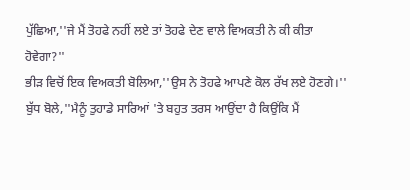ਪੁੱਛਿਆ,''ਜੇ ਮੈਂ ਤੋਹਫੇ ਨਹੀਂ ਲਏ ਤਾਂ ਤੋਹਫੇ ਦੇਣ ਵਾਲੇ ਵਿਅਕਤੀ ਨੇ ਕੀ ਕੀਤਾ ਹੋਵੇਗਾ?''
ਭੀੜ ਵਿਚੋਂ ਇਕ ਵਿਅਕਤੀ ਬੋਲਿਆ,''ਉਸ ਨੇ ਤੋਹਫੇ ਆਪਣੇ ਕੋਲ ਰੱਖ ਲਏ ਹੋਣਗੇ।''
ਬੁੱਧ ਬੋਲੇ,''ਮੈਨੂੰ ਤੁਹਾਡੇ ਸਾਰਿਆਂ 'ਤੇ ਬਹੁਤ ਤਰਸ ਆਉਂਦਾ ਹੈ ਕਿਉਂਕਿ ਮੈਂ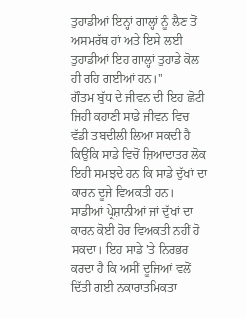ਤੁਹਾਡੀਆਂ ਇਨ੍ਹਾਂ ਗਾਲ੍ਹਾਂ ਨੂੰ ਲੈਣ ਤੋਂ ਅਸਮਰੱਥ ਹਾਂ ਅਤੇ ਇਸੇ ਲਈ ਤੁਹਾਡੀਆਂ ਇਹ ਗਾਲ੍ਹਾਂ ਤੁਹਾਡੇ ਕੋਲ ਹੀ ਰਹਿ ਗਈਆਂ ਹਨ।''
ਗੌਤਮ ਬੁੱਧ ਦੇ ਜੀਵਨ ਦੀ ਇਹ ਛੋਟੀ ਜਿਹੀ ਕਹਾਣੀ ਸਾਡੇ ਜੀਵਨ ਵਿਚ ਵੱਡੀ ਤਬਦੀਲੀ ਲਿਆ ਸਕਦੀ ਹੈ ਕਿਉਂਕਿ ਸਾਡੇ ਵਿਚੋਂ ਜ਼ਿਆਦਾਤਰ ਲੋਕ ਇਹੀ ਸਮਝਦੇ ਹਨ ਕਿ ਸਾਡੇ ਦੁੱਖਾਂ ਦਾ ਕਾਰਨ ਦੂਜੇ ਵਿਅਕਤੀ ਹਨ। ਸਾਡੀਆਂ ਪ੍ਰੇਸ਼ਾਨੀਆਂ ਜਾਂ ਦੁੱਖਾਂ ਦਾ ਕਾਰਨ ਕੋਈ ਹੋਰ ਵਿਅਕਤੀ ਨਹੀਂ ਹੋ ਸਕਦਾ। ਇਹ ਸਾਡੇ 'ਤੇ ਨਿਰਭਰ ਕਰਦਾ ਹੈ ਕਿ ਅਸੀਂ ਦੂਜਿਆਂ ਵਲੋਂ ਦਿੱਤੀ ਗਈ ਨਕਾਰਾਤਮਿਕਤਾ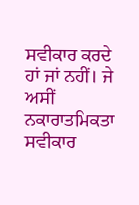ਸਵੀਕਾਰ ਕਰਦੇ ਹਾਂ ਜਾਂ ਨਹੀਂ। ਜੇ ਅਸੀਂ ਨਕਾਰਾਤਮਿਕਤਾ ਸਵੀਕਾਰ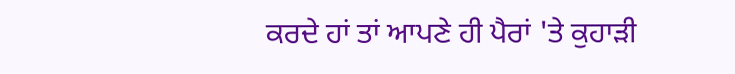ਕਰਦੇ ਹਾਂ ਤਾਂ ਆਪਣੇ ਹੀ ਪੈਰਾਂ 'ਤੇ ਕੁਹਾੜੀ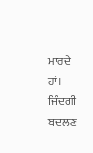ਮਾਰਦੇ ਹਾਂ।
ਜਿੰਦਗੀ ਬਦਲਣ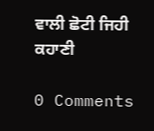ਵਾਲੀ ਛੋਟੀ ਜਿਹੀ ਕਹਾਣੀ

0 Comments